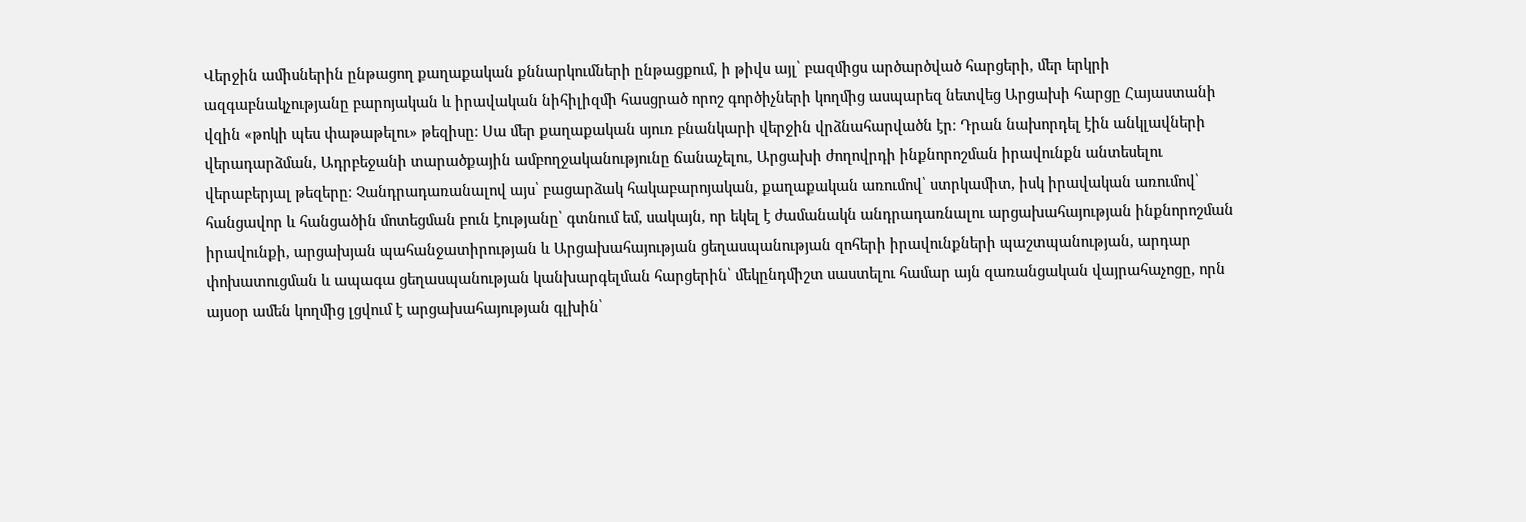Վերջին ամիսներին ընթացող քաղաքական քննարկումների ընթացքում, ի թիվս այլ՝ բազմիցս արծարծված հարցերի, մեր երկրի ազգաբնակչությանը բարոյական և իրավական նիհիլիզմի հասցրած որոշ գործիչների կողմից ասպարեզ նետվեց Արցախի հարցը Հայաստանի վզին «թոկի պես փաթաթելու» թեզիսը։ Սա մեր քաղաքական սյուռ բնանկարի վերջին վրձնահարվածն էր։ Դրան նախորդել էին անկլավների վերադարձման, Ադրբեջանի տարածքային ամբողջականությունը ճանաչելու, Արցախի ժողովրդի ինքնորոշման իրավունքն անտեսելու վերաբերյալ թեզերը։ Չանդրադառանալով այս՝ բացարձակ հակաբարոյական, քաղաքական առումով՝ ստրկամիտ, իսկ իրավական առումով՝ հանցավոր և հանցածին մոտեցման բուն էությանը՝ գտնում եմ, սակայն, որ եկել է ժամանակն անդրադառնալու արցախահայության ինքնորոշման իրավունքի, արցախյան պահանջատիրության և Արցախահայության ցեղասպանության զոհերի իրավունքների պաշտպանության, արդար փոխատուցման և ապագա ցեղասպանության կանխարգելման հարցերին՝ մեկընդմիշտ սաստելու համար այն զառանցական վայրահաչոցը, որն այսօր ամեն կողմից լցվում է արցախահայության գլխին՝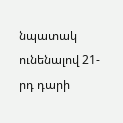նպատակ ունենալով 21-րդ դարի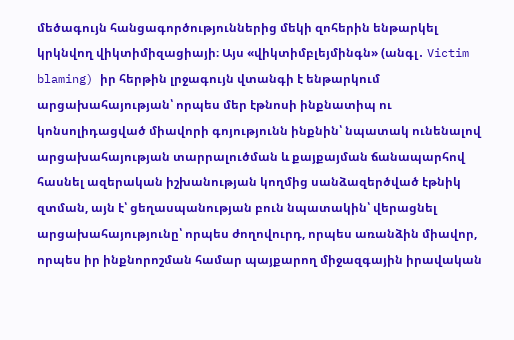մեծագույն հանցագործություններից մեկի զոհերին ենթարկել կրկնվող վիկտիմիզացիայի։ Այս «վիկտիմբլեյմինգն» (անգլ․ Victim blaming) իր հերթին լրջագույն վտանգի է ենթարկում արցախահայության՝ որպես մեր էթնոսի ինքնատիպ ու կոնսոլիդացված միավորի գոյությունն ինքնին՝ նպատակ ունենալով արցախահայության տարրալուծման և քայքայման ճանապարհով հասնել ազերական իշխանության կողմից սանձազերծված էթնիկ զտման, այն է՝ ցեղասպանության բուն նպատակին՝ վերացնել արցախահայությունը՝ որպես ժողովուրդ, որպես առանձին միավոր, որպես իր ինքնորոշման համար պայքարող միջազգային իրավական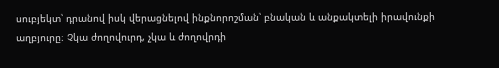սուբյեկտ՝ դրանով իսկ վերացնելով ինքնորոշման՝ բնական և անքակտելի իրավունքի աղբյուրը։ Չկա ժողովուրդ, չկա և ժողովրդի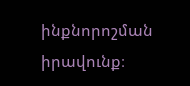ինքնորոշման իրավունք։